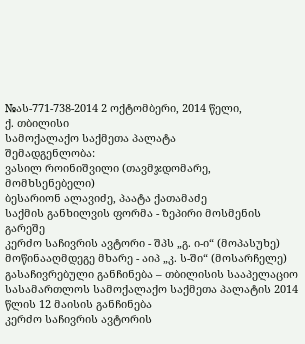№ას-771-738-2014 2 ოქტომბერი, 2014 წელი,
ქ. თბილისი
სამოქალაქო საქმეთა პალატა
შემადგენლობა:
ვასილ როინიშვილი (თავმჯდომარე, მომხსენებელი)
ბესარიონ ალავიძე, პაატა ქათამაძე
საქმის განხილვის ფორმა - ზეპირი მოსმენის გარეშე
კერძო საჩივრის ავტორი - შპს „გ. ი-ი“ (მოპასუხე)
მოწინააღმდეგე მხარე - აიპ „კ. ს-ში“ (მოსარჩელე)
გასაჩივრებული განჩინება – თბილისის სააპელაციო სასამართლოს სამოქალაქო საქმეთა პალატის 2014 წლის 12 მაისის განჩინება
კერძო საჩივრის ავტორის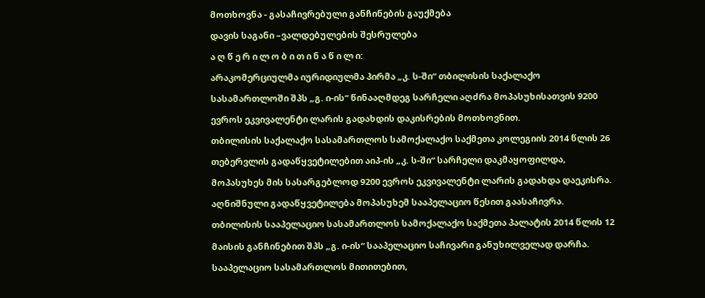მოთხოვნა - გასაჩივრებული განჩინების გაუქმება
დავის საგანი –ვალდებულების შესრულება
ა ღ წ ე რ ი ლ ო ბ ი თ ი ნ ა წ ი ლ ი:
არაკომერციულმა იურიდიულმა პირმა „კ. ს-ში“ თბილისის საქალაქო სასამართლოში შპს „გ. ი-ის“ წინააღმდეგ სარჩელი აღძრა მოპასუხისათვის 9200 ევროს ეკვივალენტი ლარის გადახდის დაკისრების მოთხოვნით.
თბილისის საქალაქო სასამართლოს სამოქალაქო საქმეთა კოლეგიის 2014 წლის 26 თებერვლის გადაწყვეტილებით აიპ-ის „კ. ს-ში“ სარჩელი დაკმაყოფილდა, მოპასუხეს მის სასარგებლოდ 9200 ევროს ეკვივალენტი ლარის გადახდა დაეკისრა.
აღნიშნული გადაწყვეტილება მოპასუხემ სააპელაციო წესით გაასაჩივრა.
თბილისის სააპელაციო სასამართლოს სამოქალაქო საქმეთა პალატის 2014 წლის 12 მაისის განჩინებით შპს „გ. ი-ის“ სააპელაციო საჩივარი განუხილველად დარჩა. სააპელაციო სასამართლოს მითითებით,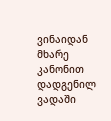ვინაიდან მხარე კანონით დადგენილ ვადაში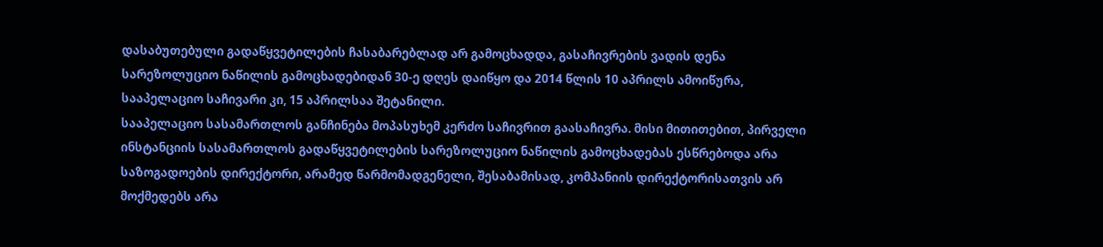დასაბუთებული გადაწყვეტილების ჩასაბარებლად არ გამოცხადდა, გასაჩივრების ვადის დენა სარეზოლუციო ნაწილის გამოცხადებიდან 30-ე დღეს დაიწყო და 2014 წლის 10 აპრილს ამოიწურა, სააპელაციო საჩივარი კი, 15 აპრილსაა შეტანილი.
სააპელაციო სასამართლოს განჩინება მოპასუხემ კერძო საჩივრით გაასაჩივრა. მისი მითითებით, პირველი ინსტანციის სასამართლოს გადაწყვეტილების სარეზოლუციო ნაწილის გამოცხადებას ესწრებოდა არა საზოგადოების დირექტორი, არამედ წარმომადგენელი, შესაბამისად, კომპანიის დირექტორისათვის არ მოქმედებს არა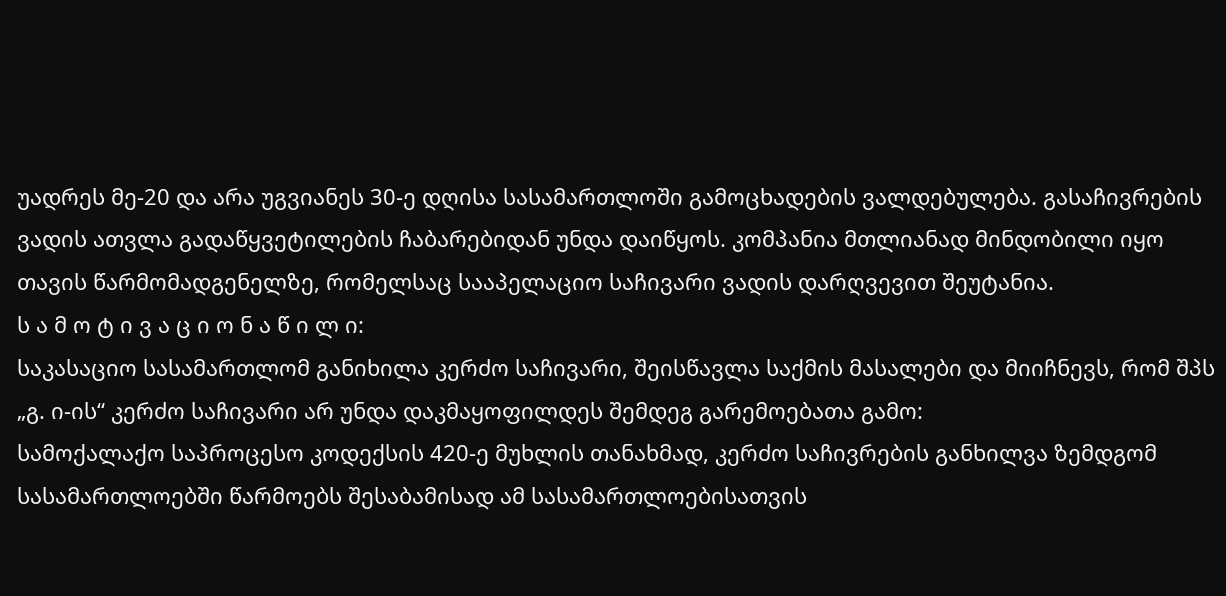უადრეს მე-20 და არა უგვიანეს 30-ე დღისა სასამართლოში გამოცხადების ვალდებულება. გასაჩივრების ვადის ათვლა გადაწყვეტილების ჩაბარებიდან უნდა დაიწყოს. კომპანია მთლიანად მინდობილი იყო თავის წარმომადგენელზე, რომელსაც სააპელაციო საჩივარი ვადის დარღვევით შეუტანია.
ს ა მ ო ტ ი ვ ა ც ი ო ნ ა წ ი ლ ი:
საკასაციო სასამართლომ განიხილა კერძო საჩივარი, შეისწავლა საქმის მასალები და მიიჩნევს, რომ შპს „გ. ი-ის“ კერძო საჩივარი არ უნდა დაკმაყოფილდეს შემდეგ გარემოებათა გამო:
სამოქალაქო საპროცესო კოდექსის 420-ე მუხლის თანახმად, კერძო საჩივრების განხილვა ზემდგომ სასამართლოებში წარმოებს შესაბამისად ამ სასამართლოებისათვის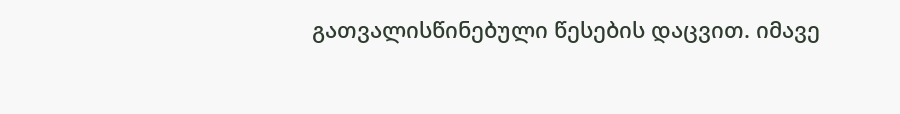გათვალისწინებული წესების დაცვით. იმავე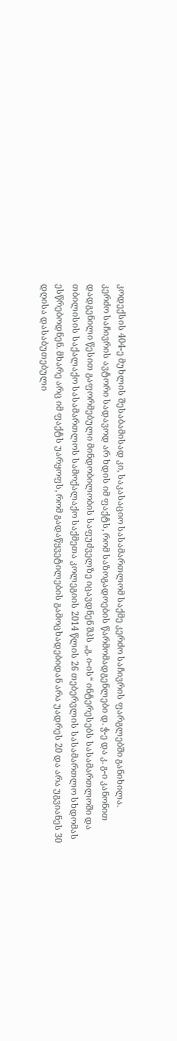კოდექსის 404-ე მუხლის შესაბამისად კი, საკასაციო სასამართლომ საქმე კერძო საჩივრის ფარგლებში განიხილა.
კერძო საჩივრის ავტორი სადავოდ არ ხდის იმ ფაქტს, რომ საზოგადოების წარმომადგენლები დ. ჭ-ე და კ. გ-ი კანონით დადგენილი წესით გაფორმებული მინდობილობის საფუძველზე იცავდნენ შპს „გ. ი-ის“ ინტერესებს სასამართლოში და თბილისის საქალაქო სასამართლოს სამოქალაქო საქმეთა კოლეგიის 2014 წლის 26 თებერვლის სასამართლო სხდომას ესწრებოდნენ. მხარე არც იმ ფაქტს უარყოფს, რომ გადაწყვეტილების გამოცხადებიდან არა უადრეს 20 და არა უგვიანეს 30 დღისა დასაბუთებული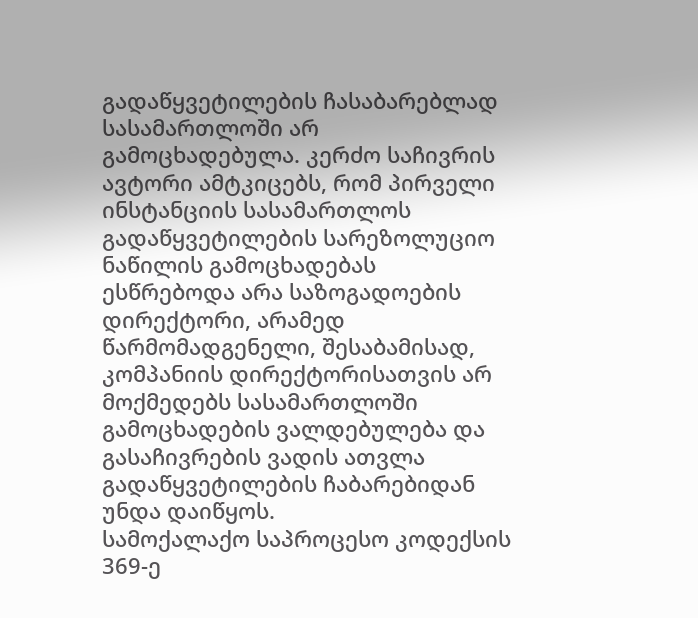გადაწყვეტილების ჩასაბარებლად სასამართლოში არ გამოცხადებულა. კერძო საჩივრის ავტორი ამტკიცებს, რომ პირველი ინსტანციის სასამართლოს გადაწყვეტილების სარეზოლუციო ნაწილის გამოცხადებას ესწრებოდა არა საზოგადოების დირექტორი, არამედ წარმომადგენელი, შესაბამისად, კომპანიის დირექტორისათვის არ მოქმედებს სასამართლოში გამოცხადების ვალდებულება და გასაჩივრების ვადის ათვლა გადაწყვეტილების ჩაბარებიდან უნდა დაიწყოს.
სამოქალაქო საპროცესო კოდექსის 369-ე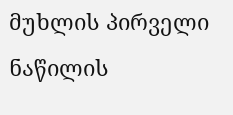მუხლის პირველი ნაწილის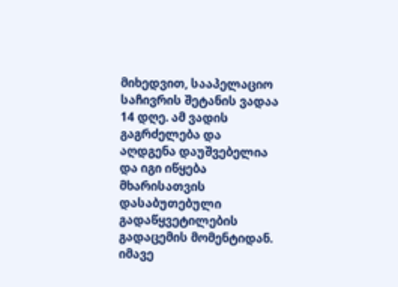მიხედვით, სააპელაციო საჩივრის შეტანის ვადაა 14 დღე. ამ ვადის გაგრძელება და აღდგენა დაუშვებელია და იგი იწყება მხარისათვის დასაბუთებული გადაწყვეტილების გადაცემის მომენტიდან.
იმავე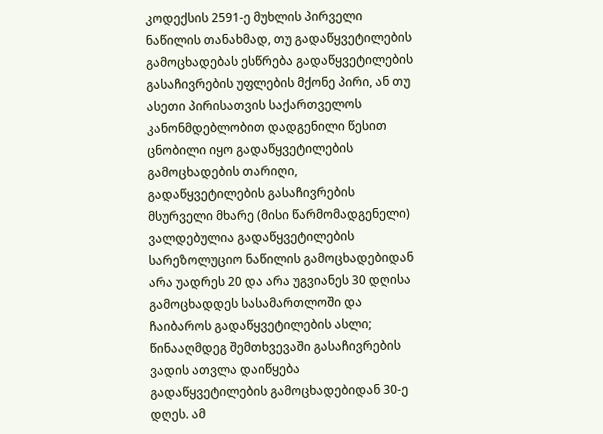კოდექსის 2591-ე მუხლის პირველი ნაწილის თანახმად, თუ გადაწყვეტილების გამოცხადებას ესწრება გადაწყვეტილების გასაჩივრების უფლების მქონე პირი, ან თუ ასეთი პირისათვის საქართველოს კანონმდებლობით დადგენილი წესით ცნობილი იყო გადაწყვეტილების გამოცხადების თარიღი, გადაწყვეტილების გასაჩივრების მსურველი მხარე (მისი წარმომადგენელი) ვალდებულია გადაწყვეტილების სარეზოლუციო ნაწილის გამოცხადებიდან არა უადრეს 20 და არა უგვიანეს 30 დღისა გამოცხადდეს სასამართლოში და ჩაიბაროს გადაწყვეტილების ასლი; წინააღმდეგ შემთხვევაში გასაჩივრების ვადის ათვლა დაიწყება გადაწყვეტილების გამოცხადებიდან 30-ე დღეს. ამ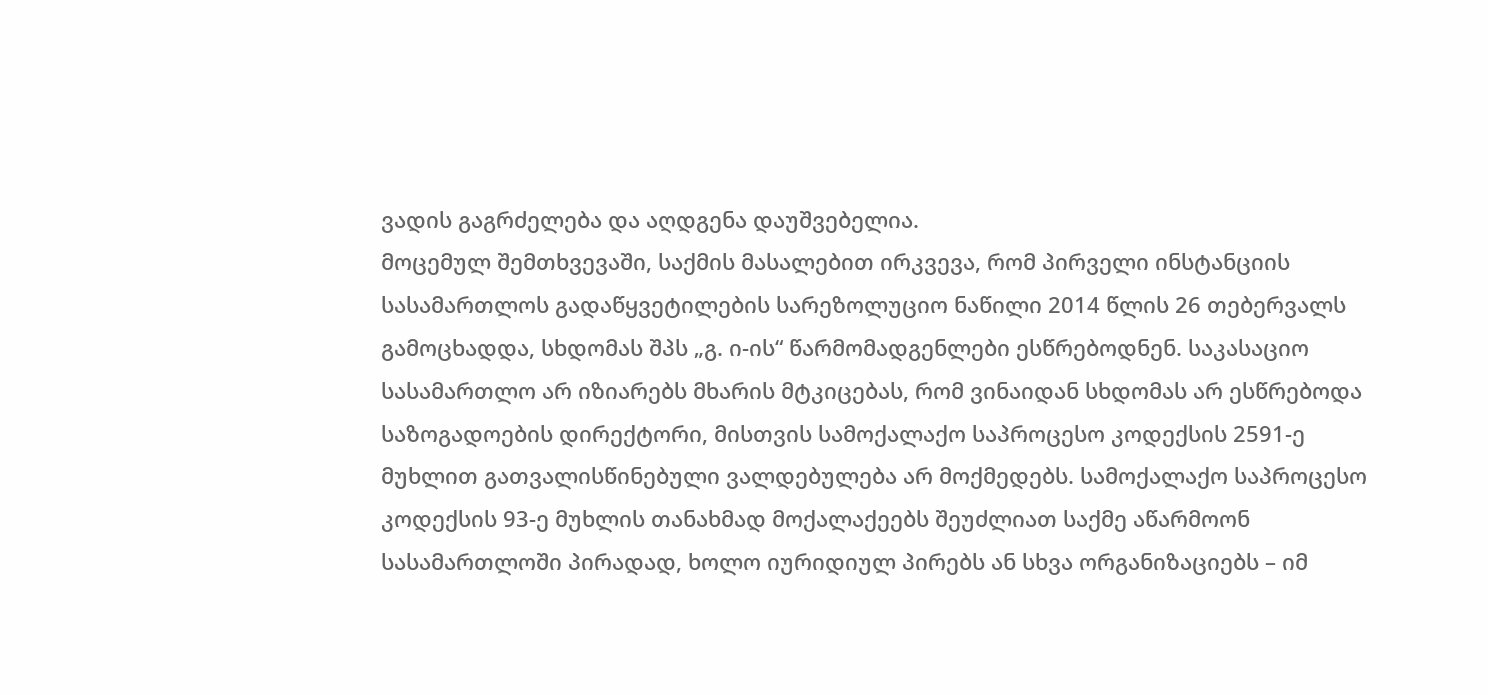ვადის გაგრძელება და აღდგენა დაუშვებელია.
მოცემულ შემთხვევაში, საქმის მასალებით ირკვევა, რომ პირველი ინსტანციის სასამართლოს გადაწყვეტილების სარეზოლუციო ნაწილი 2014 წლის 26 თებერვალს გამოცხადდა, სხდომას შპს „გ. ი-ის“ წარმომადგენლები ესწრებოდნენ. საკასაციო სასამართლო არ იზიარებს მხარის მტკიცებას, რომ ვინაიდან სხდომას არ ესწრებოდა საზოგადოების დირექტორი, მისთვის სამოქალაქო საპროცესო კოდექსის 2591-ე მუხლით გათვალისწინებული ვალდებულება არ მოქმედებს. სამოქალაქო საპროცესო კოდექსის 93-ე მუხლის თანახმად მოქალაქეებს შეუძლიათ საქმე აწარმოონ სასამართლოში პირადად, ხოლო იურიდიულ პირებს ან სხვა ორგანიზაციებს – იმ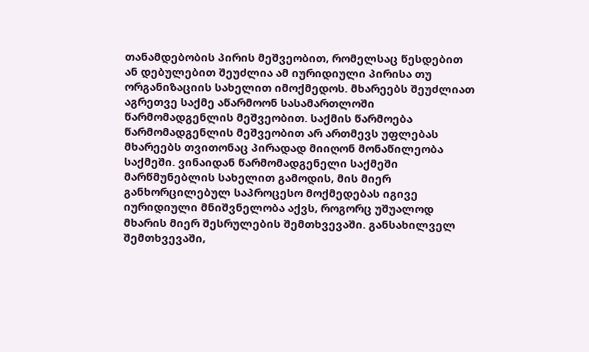თანამდებობის პირის მეშვეობით, რომელსაც წესდებით ან დებულებით შეუძლია ამ იურიდიული პირისა თუ ორგანიზაციის სახელით იმოქმედოს. მხარეებს შეუძლიათ აგრეთვე საქმე აწარმოონ სასამართლოში წარმომადგენლის მეშვეობით. საქმის წარმოება წარმომადგენლის მეშვეობით არ ართმევს უფლებას მხარეებს თვითონაც პირადად მიიღონ მონაწილეობა საქმეში. ვინაიდან წარმომადგენელი საქმეში მარწმუნებლის სახელით გამოდის, მის მიერ განხორცილებულ საპროცესო მოქმედებას იგივე იურიდიული მნიშვნელობა აქვს, როგორც უშუალოდ მხარის მიერ შესრულების შემთხვევაში. განსახილველ შემთხვევაში,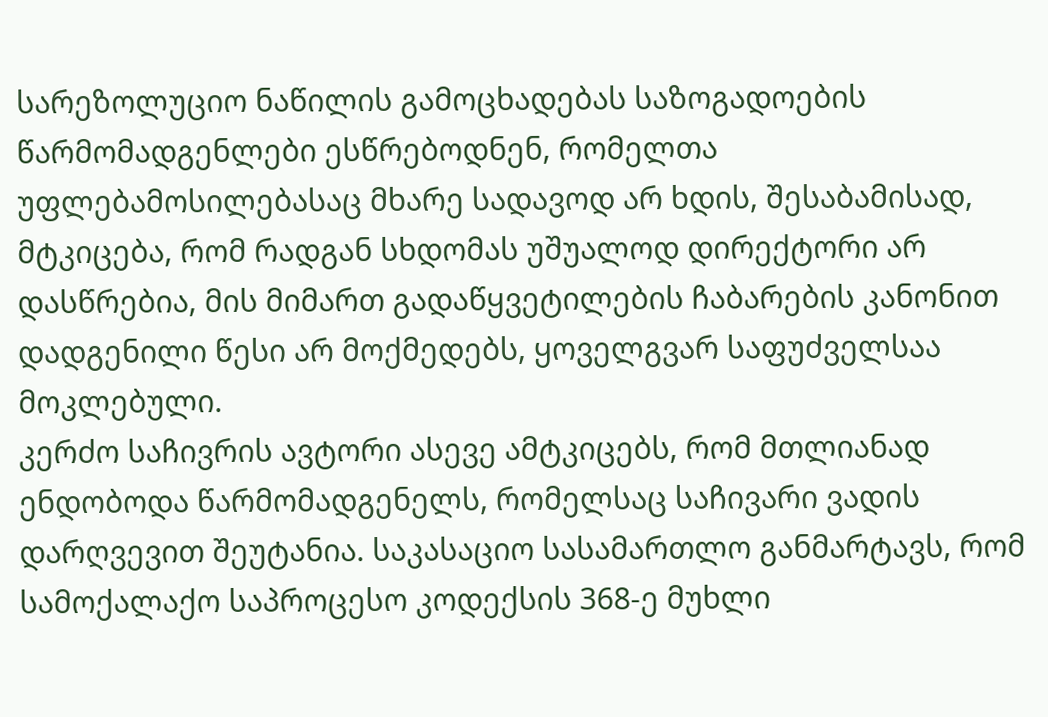სარეზოლუციო ნაწილის გამოცხადებას საზოგადოების წარმომადგენლები ესწრებოდნენ, რომელთა უფლებამოსილებასაც მხარე სადავოდ არ ხდის, შესაბამისად, მტკიცება, რომ რადგან სხდომას უშუალოდ დირექტორი არ დასწრებია, მის მიმართ გადაწყვეტილების ჩაბარების კანონით დადგენილი წესი არ მოქმედებს, ყოველგვარ საფუძველსაა მოკლებული.
კერძო საჩივრის ავტორი ასევე ამტკიცებს, რომ მთლიანად ენდობოდა წარმომადგენელს, რომელსაც საჩივარი ვადის დარღვევით შეუტანია. საკასაციო სასამართლო განმარტავს, რომ სამოქალაქო საპროცესო კოდექსის 368-ე მუხლი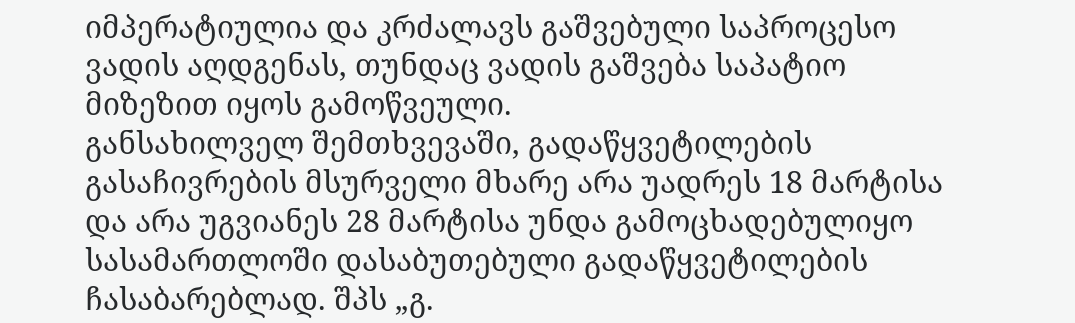იმპერატიულია და კრძალავს გაშვებული საპროცესო ვადის აღდგენას, თუნდაც ვადის გაშვება საპატიო მიზეზით იყოს გამოწვეული.
განსახილველ შემთხვევაში, გადაწყვეტილების გასაჩივრების მსურველი მხარე არა უადრეს 18 მარტისა და არა უგვიანეს 28 მარტისა უნდა გამოცხადებულიყო სასამართლოში დასაბუთებული გადაწყვეტილების ჩასაბარებლად. შპს „გ.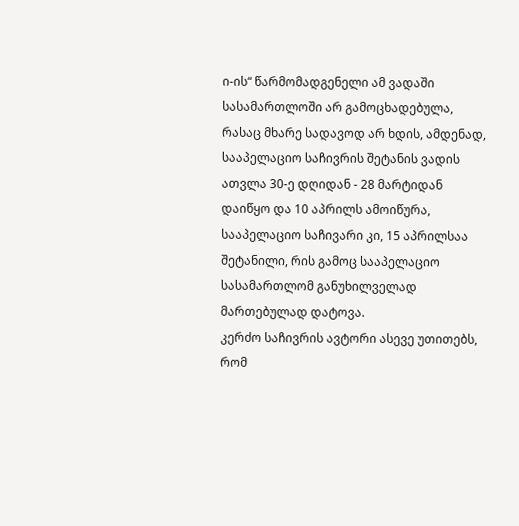ი-ის“ წარმომადგენელი ამ ვადაში სასამართლოში არ გამოცხადებულა, რასაც მხარე სადავოდ არ ხდის, ამდენად, სააპელაციო საჩივრის შეტანის ვადის ათვლა 30-ე დღიდან - 28 მარტიდან დაიწყო და 10 აპრილს ამოიწურა, სააპელაციო საჩივარი კი, 15 აპრილსაა შეტანილი, რის გამოც სააპელაციო სასამართლომ განუხილველად მართებულად დატოვა.
კერძო საჩივრის ავტორი ასევე უთითებს, რომ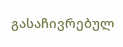გასაჩივრებულ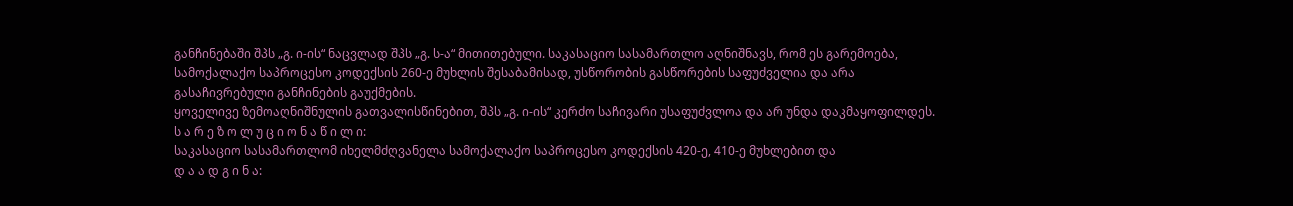განჩინებაში შპს „გ. ი-ის“ ნაცვლად შპს „გ. ს-ა“ მითითებული. საკასაციო სასამართლო აღნიშნავს, რომ ეს გარემოება, სამოქალაქო საპროცესო კოდექსის 260-ე მუხლის შესაბამისად, უსწორობის გასწორების საფუძველია და არა გასაჩივრებული განჩინების გაუქმების.
ყოველივე ზემოაღნიშნულის გათვალისწინებით, შპს „გ. ი-ის“ კერძო საჩივარი უსაფუძვლოა და არ უნდა დაკმაყოფილდეს.
ს ა რ ე ზ ო ლ უ ც ი ო ნ ა წ ი ლ ი:
საკასაციო სასამართლომ იხელმძღვანელა სამოქალაქო საპროცესო კოდექსის 420-ე, 410-ე მუხლებით და
დ ა ა დ გ ი ნ ა: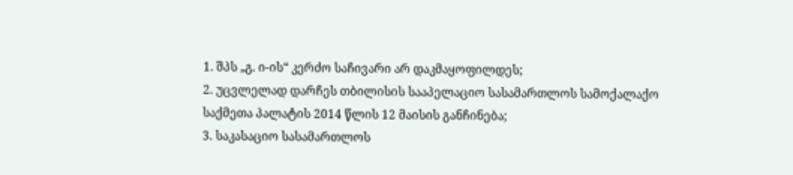1. შპს „გ. ი-ის“ კერძო საჩივარი არ დაკმაყოფილდეს;
2. უცვლელად დარჩეს თბილისის სააპელაციო სასამართლოს სამოქალაქო საქმეთა პალატის 2014 წლის 12 მაისის განჩინება;
3. საკასაციო სასამართლოს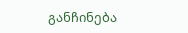განჩინება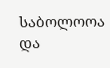საბოლოოა და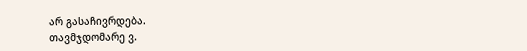არ გასაჩივრდება.
თავმჯდომარე ვ.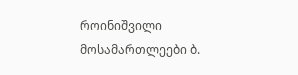როინიშვილი
მოსამართლეები ბ.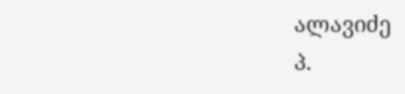ალავიძე
პ.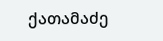ქათამაძე